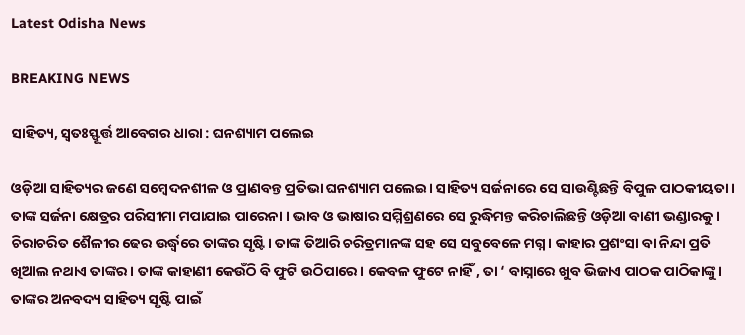Latest Odisha News

BREAKING NEWS

ସାହିତ୍ୟ, ସ୍ୱତଃସ୍ଫୂର୍ତ୍ତ ଆବେଗର ଧାରା : ଘନଶ୍ୟାମ ପଲେଇ

ଓଡ଼ିଆ ସାହିତ୍ୟର ଜଣେ ସମ୍ବେଦନଶୀଳ ଓ ପ୍ରାଣବନ୍ତ ପ୍ରତିଭା ଘନଶ୍ୟାମ ପଲେଇ। ସାହିତ୍ୟ ସର୍ଜନାରେ ସେ ସାଉଣ୍ଟିଛନ୍ତି ବିପୁଳ ପାଠକୀୟତା । ତାଙ୍କ ସର୍ଜନା କ୍ଷେତ୍ରର ପରିସୀମା ମପାଯାଇ ପାରେନା । ଭାବ ଓ ଭାଷାର ସମ୍ମିଶ୍ରଣରେ ସେ ରୁଦ୍ଧିମନ୍ତ କରିଚାଲିଛନ୍ତି ଓଡ଼ିଆ ବାଣୀ ଭଣ୍ଡାରକୁ । ଚିରାଚରିତ ଶୈଳୀର ଢେର ଉର୍ଦ୍ଧ୍ବରେ ତାଙ୍କର ସୃଷ୍ଟି। ତାଙ୍କ ତିଆରି ଚରିତ୍ରମାନଙ୍କ ସହ ସେ ସବୁବେଳେ ମଗ୍ନ । କାହାର ପ୍ରଶଂସା ବା ନିନ୍ଦା ପ୍ରତି ଖିଆଲ ନଥାଏ ତାଙ୍କର। ତାଙ୍କ କାହାଣୀ କେଉଁଠି ବି ଫୁଟି ଉଠିପାରେ। କେବଳ ଫୁଟେ ନାହିଁ , ତା ‘ ବାସ୍ନାରେ ଖୁବ ଭିଜାଏ ପାଠକ ପାଠିକାଙ୍କୁ। ତାଙ୍କର ଅନବଦ୍ୟ ସାହିତ୍ୟ ସୃଷ୍ଟି ପାଇଁ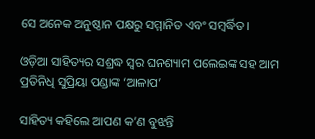ସେ ଅନେକ ଅନୁଷ୍ଠାନ ପକ୍ଷରୁ ସମ୍ମାନିତ ଏବଂ ସମ୍ବର୍ଦ୍ଧିତ।

ଓଡ଼ିଆ ସାହିତ୍ୟର ସଶ୍ରଦ୍ଧ ସ୍ୱର ଘନଶ୍ୟାମ ପଲେଇଙ୍କ ସହ ଆମ ପ୍ରତିନିଧି ସୁପ୍ରିୟା ପଣ୍ଡାଙ୍କ ‘ଆଳାପ’

ସାହିତ୍ୟ କହିଲେ ଆପଣ କ’ଣ ବୁଝନ୍ତି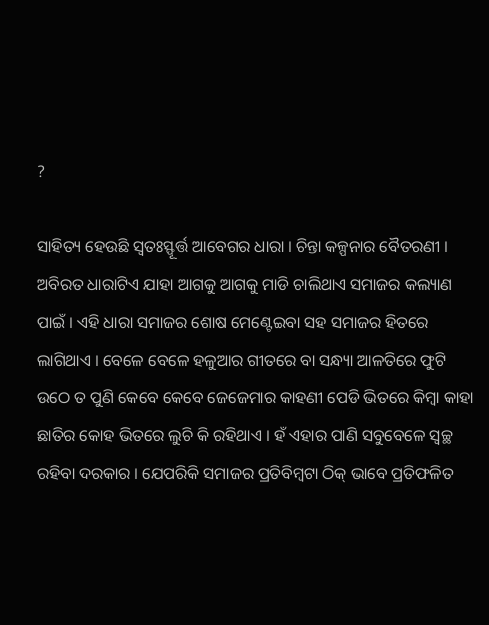?

ସାହିତ୍ୟ ହେଉଛି ସ୍ୱତଃସ୍ଫୂର୍ତ୍ତ ଆବେଗର ଧାରା । ଚିନ୍ତା କଳ୍ପନାର ବୈତରଣୀ । ଅବିରତ ଧାରାଟିଏ ଯାହା ଆଗକୁ ଆଗକୁ ମାଡି ଚାଲିଥାଏ ସମାଜର କଲ୍ୟାଣ ପାଇଁ । ଏହି ଧାରା ସମାଜର ଶୋଷ ମେଣ୍ଟେଇବା ସହ ସମାଜର ହିତରେ ଲାଗିଥାଏ । ବେଳେ ବେଳେ ହଳୁଆର ଗୀତରେ ବା ସନ୍ଧ୍ୟା ଆଳତିରେ ଫୁଟି ଉଠେ ତ ପୁଣି କେବେ କେବେ ଜେଜେମାର କାହଣୀ ପେଡି ଭିତରେ କିମ୍ବା କାହା ଛାତିର କୋହ ଭିତରେ ଲୁଚି କି ରହିଥାଏ । ହଁ ଏହାର ପାଣି ସବୁବେଳେ ସ୍ୱଚ୍ଛ ରହିବା ଦରକାର । ଯେପରିକି ସମାଜର ପ୍ରତିବିମ୍ବଟା ଠିକ୍ ଭାବେ ପ୍ରତିଫଳିତ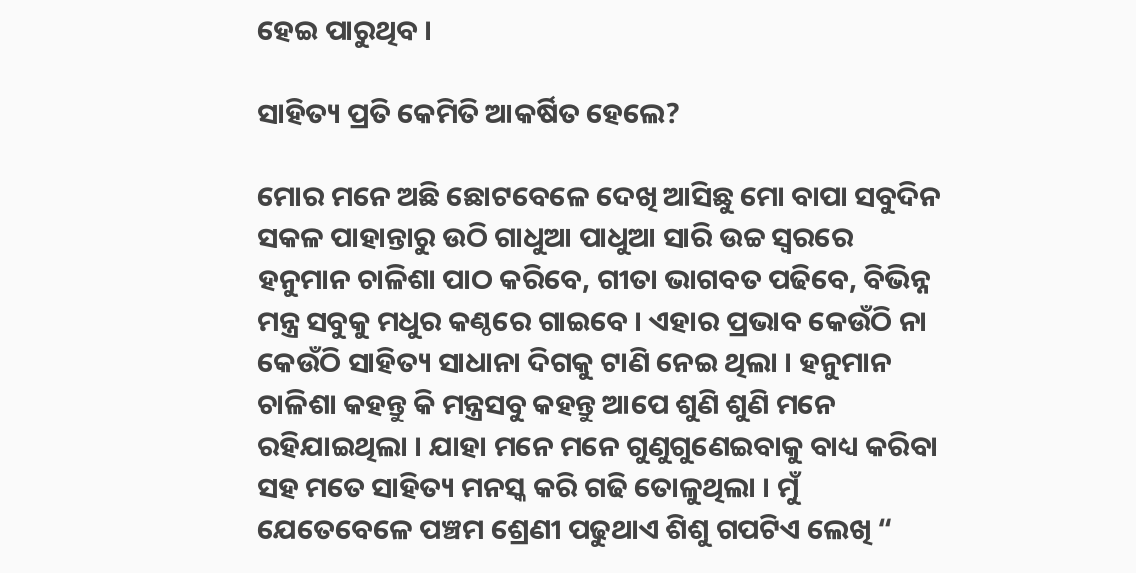ହେଇ ପାରୁଥିବ ।

ସାହିତ୍ୟ ପ୍ରତି କେମିତି ଆକର୍ଷିତ ହେଲେ?

ମୋର ମନେ ଅଛି ଛୋଟବେଳେ ଦେଖି ଆସିଛୁ ମୋ ବାପା ସବୁଦିନ ସକଳ ପାହାନ୍ତାରୁ ଉଠି ଗାଧୁଆ ପାଧୁଆ ସାରି ଉଚ୍ଚ ସ୍ୱରରେ ହନୁମାନ ଚାଳିଶା ପାଠ କରିବେ, ଗୀତା ଭାଗବତ ପଢିବେ, ବିଭିନ୍ନ ମନ୍ତ୍ର ସବୁକୁ ମଧୁର କଣ୍ଠରେ ଗାଇବେ । ଏହାର ପ୍ରଭାବ କେଉଁଠି ନା କେଉଁଠି ସାହିତ୍ୟ ସାଧାନା ଦିଗକୁ ଟାଣି ନେଇ ଥିଲା । ହନୁମାନ ଚାଳିଶା କହନ୍ତୁ କି ମନ୍ତ୍ରସବୁ କହନ୍ତୁ ଆପେ ଶୁଣି ଶୁଣି ମନେ ରହିଯାଇଥିଲା । ଯାହା ମନେ ମନେ ଗୁଣୁଗୁଣେଇବାକୁ ବାଧ୍ୟ କରିବା ସହ ମତେ ସାହିତ୍ୟ ମନସ୍କ କରି ଗଢି ତୋଳୁଥିଲା । ମୁଁ ଯେତେବେଳେ ପଞ୍ଚମ ଶ୍ରେଣୀ ପଢୁଥାଏ ଶିଶୁ ଗପଟିଏ ଲେଖି “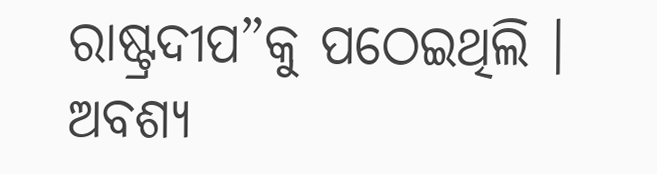ରାଷ୍ଟ୍ରଦୀପ”କୁ ପଠେଇଥିଲି । ଅବଶ୍ୟ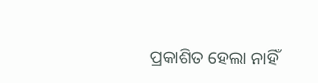ପ୍ରକାଶିତ ହେଲା ନାହିଁ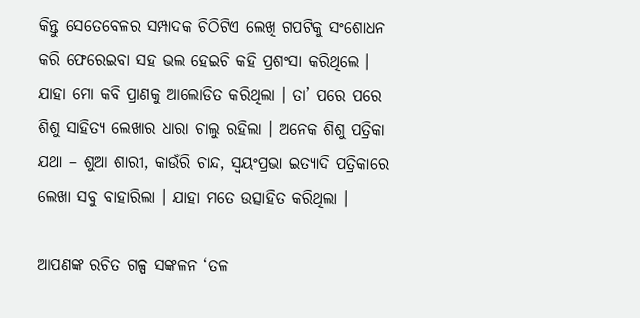କିନ୍ତୁ ସେତେବେଳର ସମ୍ପାଦକ ଚିଠିଟିଏ ଲେଖି ଗପଟିକୁ ସଂଶୋଧନ କରି ଫେରେଇବା ସହ ଭଲ ହେଇଚି କହି ପ୍ରଶଂସା କରିଥିଲେ । ଯାହା ମୋ କବି ପ୍ରାଣକୁ ଆଲୋଡିତ କରିଥିଲା । ତା’ ପରେ ପରେ ଶିଶୁ ସାହିତ୍ୟ ଲେଖାର ଧାରା ଚାଲୁ ରହିଲା । ଅନେକ ଶିଶୁ ପତ୍ରିକା ଯଥା – ଶୁଆ ଶାରୀ, କାଉଁରି ଚାନ୍ଦ, ସ୍ୱୟଂପ୍ରଭା ଇତ୍ୟାଦି ପତ୍ରିକାରେ ଲେଖା ସବୁ ବାହାରିଲା । ଯାହା ମତେ ଉତ୍ସାହିତ କରିଥିଲା ।

ଆପଣଙ୍କ ରଚିତ ଗଳ୍ପ ସଙ୍କଳନ ‘ତଳ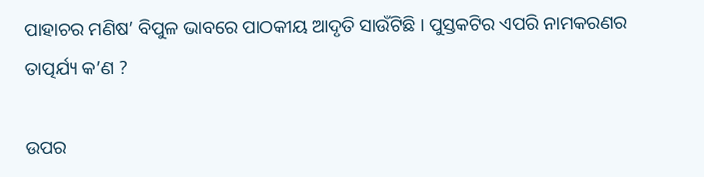ପାହାଚର ମଣିଷ’ ବିପୁଳ ଭାବରେ ପାଠକୀୟ ଆଦୃତି ସାଉଁଟିଛି । ପୁସ୍ତକଟିର ଏପରି ନାମକରଣର ତାତ୍ପର୍ଯ୍ୟ କ’ଣ ?

ଉପର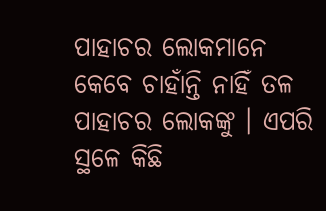ପାହାଚର ଲୋକମାନେ କେବେ ଚାହାଁନ୍ତି ନାହିଁ ତଳ ପାହାଚର ଲୋକଙ୍କୁ । ଏପରି ସ୍ଥଳେ କିଛି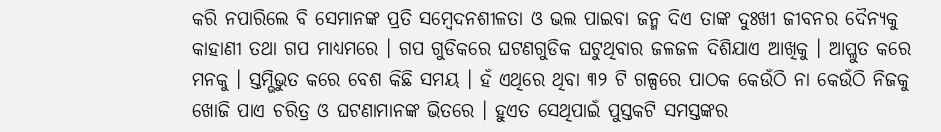କରି ନପାରିଲେ ବି ସେମାନଙ୍କ ପ୍ରତି ସମ୍ବେଦନଶୀଳତା ଓ ଭଲ ପାଇବା ଜନ୍ମ ଦିଏ ତାଙ୍କ ଦୁଃଖୀ ଜୀବନର ଦୈନ୍ୟକୁ କାହାଣୀ ତଥା ଗପ ମାଧ୍ୟମରେ । ଗପ ଗୁଡିକରେ ଘଟଣଗୁଡିକ ଘଟୁଥିବାର ଜଳଜଳ ଦିଶିଯାଏ ଆଖିକୁ । ଆପ୍ଳୁତ କରେ ମନକୁ । ସ୍ତମ୍ଭିଭୁତ କରେ ବେଶ କିଛି ସମୟ । ହଁ ଏଥିରେ ଥିବା ୩୨ ଟି ଗଳ୍ପରେ ପାଠକ କେଉଁଠି ନା କେଉଁଠି ନିଜକୁ ଖୋଜି ପାଏ ଚରିତ୍ର ଓ ଘଟଣାମାନଙ୍କ ଭିତରେ । ହୁଏତ ସେଥିପାଇଁ ପୁସ୍ତକଟି ସମସ୍ତଙ୍କର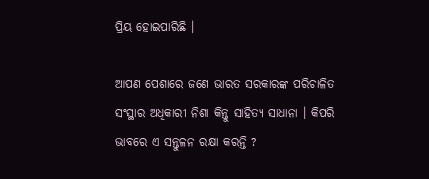ପ୍ରିୟ ହୋଇପାରିଛି ।

ଆପଣ ପେଶାରେ ଜଣେ ଭାରତ ସରକାରଙ୍କ ପରିଚାଳିତ ସଂସ୍ଥାର ଅଧିକାରୀ ନିଶା କିନ୍ତୁ ସାହିତ୍ୟ ସାଧାନା । କିପରି ଭାବରେ ଏ ସନ୍ତୁଳନ ରକ୍ଷା କରନ୍ତି ?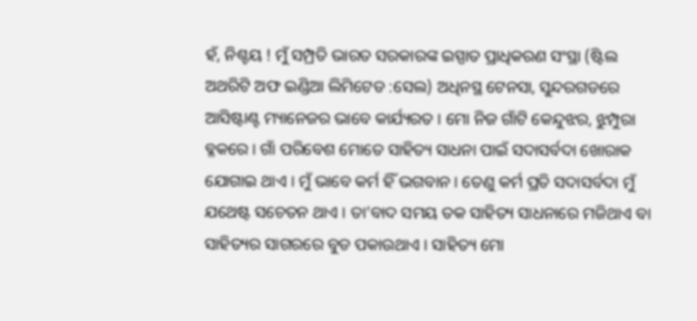ହଁ, ନିଶ୍ଚୟ ! ମୁଁ ସମ୍ପ୍ରତି ଭାରତ ସରକାରଙ୍କ ଇସ୍ପାତ ପ୍ରାଧିକରଣ ସଂସ୍ଥା (ଷ୍ଟିଲ ଅଥରିଟି ଅଫ ଇଣ୍ଡିଆ ଲିମିଟେଡ :ସେଲ) ଅଧିନସ୍ଥ ଟେନସା, ସୁନ୍ଦରଗଡରେ ଆସିଷ୍ଟାଣ୍ଟ ମ୍ୟାନେଜର ଭାବେ କାର୍ଯ୍ୟରତ । ମୋ ନିଜ ଗାଁଟି କେନ୍ଦୁଝର, ଝୁମ୍ପୁରା ବ୍ଳକରେ । ଗାଁ ପରିବେଶ ମୋତେ ସାହିତ୍ୟ ସାଧନା ପାଇଁ ସଦାସର୍ବଦା ଖୋରାକ ଯୋଗାଇ ଥାଏ । ମୁଁ ଭାବେ କର୍ମ ହିଁ ଭଗବାନ । ତେଣୁ କର୍ମ ପ୍ରତି ସଦାସର୍ବଦା ମୁଁ ଯଥେଷ୍ଟ ସଚେତନ ଥାଏ । ତା’ବାଦ ସମୟ ତକ ସାହିତ୍ୟ ସାଧନାରେ ମଜିଥାଏ ବା ସାହିତ୍ୟର ସାଗରରେ ବୁଡ ପକାଉଥାଏ । ସାହିତ୍ୟ ମୋ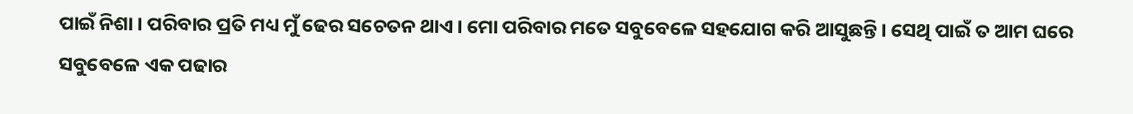ପାଇଁ ନିଶା । ପରିବାର ପ୍ରତି ମଧ୍ୟ ମୁଁ ଢେର ସଚେତନ ଥାଏ । ମୋ ପରିବାର ମତେ ସବୁବେଳେ ସହଯୋଗ କରି ଆସୁଛନ୍ତି । ସେଥି ପାଇଁ ତ ଆମ ଘରେ ସବୁବେଳେ ଏକ ପଢାର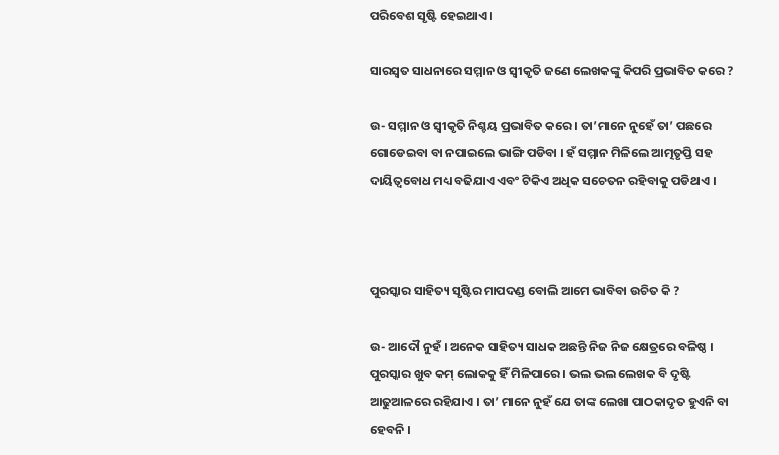ପରିବେଶ ସୃଷ୍ଟି ହେଇଥାଏ ।

ସାରସ୍ୱତ ସାଧନାରେ ସମ୍ମାନ ଓ ସ୍ୱୀକୃତି ଜଣେ ଲେଖକଙ୍କୁ କିପରି ପ୍ରଭାବିତ କରେ ?

ଉ- ସମ୍ମାନ ଓ ସ୍ୱୀକୃତି ନିଶ୍ଚୟ ପ୍ରଭାବିତ କରେ । ତା’ମାନେ ନୁହେଁ ତା’ ପଛରେ ଗୋଡେଇବା ବା ନପାଇଲେ ଭାଙ୍ଗି ପଡିବା । ହଁ ସମ୍ମାନ ମିଳିଲେ ଆତ୍ମତୃପ୍ତି ସହ ଦାୟିତ୍ୱବୋଧ ମଧ୍ୟ ବଢିଯାଏ ଏବଂ ଟିକିଏ ଅଧିକ ସଚେତନ ରହିବାକୁ ପଡିଥାଏ ।



ପୁରସ୍କାର ସାହିତ୍ୟ ସୃଷ୍ଟିର ମାପଦଣ୍ଡ ବୋଲି ଆମେ ଭାବିବା ଉଚିତ କି ?

ଉ- ଆଦୌ ନୁହଁ । ଅନେକ ସାହିତ୍ୟ ସାଧକ ଅଛନ୍ତି ନିଜ ନିଜ କ୍ଷେତ୍ରରେ ବଳିଷ୍ଠ । ପୁରସ୍କାର ଖୁବ କମ୍‍ ଲୋକକୁ ହିଁ ମିଳିପାରେ । ଭଲ ଭଲ ଲେଖକ ବି ଦୃଷ୍ଟି ଆଢୁଆଳରେ ରହିଯାଏ । ତା’ ମାନେ ନୁହଁ ଯେ ତାଙ୍କ ଲେଖା ପାଠକାଦୃତ ହୁଏନି ବା ହେବନି ।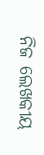ନିଜ ଲେଖକୀୟ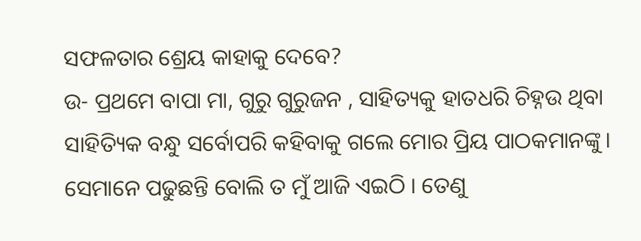ସଫଳତାର ଶ୍ରେୟ କାହାକୁ ଦେବେ?
ଉ- ପ୍ରଥମେ ବାପା ମା, ଗୁରୁ ଗୁରୁଜନ , ସାହିତ୍ୟକୁ ହାତଧରି ଚିହ୍ନଉ ଥିବା ସାହିତ୍ୟିକ ବନ୍ଧୁ ସର୍ବୋପରି କହିବାକୁ ଗଲେ ମୋର ପ୍ରିୟ ପାଠକମାନଙ୍କୁ। ସେମାନେ ପଢୁଛନ୍ତି ବୋଲି ତ ମୁଁ ଆଜି ଏଇଠି । ତେଣୁ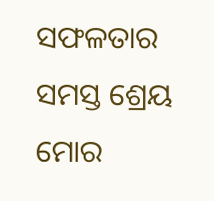ସଫଳତାର ସମସ୍ତ ଶ୍ରେୟ ମୋର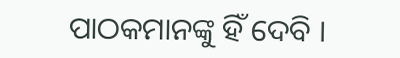ପାଠକମାନଙ୍କୁ ହିଁ ଦେବି ।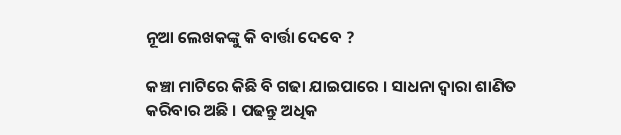ନୂଆ ଲେଖକଙ୍କୁ କି ବାର୍ତ୍ତା ଦେବେ ?

କଞ୍ଚା ମାଟିରେ କିଛି ବି ଗଢା ଯାଇପାରେ । ସାଧନା ଦ୍ୱାରା ଶାଣିତ କରିବାର ଅଛି । ପଢନ୍ତୁ ଅଧିକ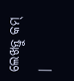ଲେଖନ୍ତୁ କମ୍‍ ।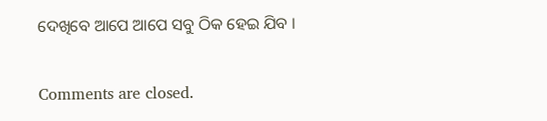ଦେଖିବେ ଆପେ ଆପେ ସବୁ ଠିକ ହେଇ ଯିବ ।

Comments are closed.